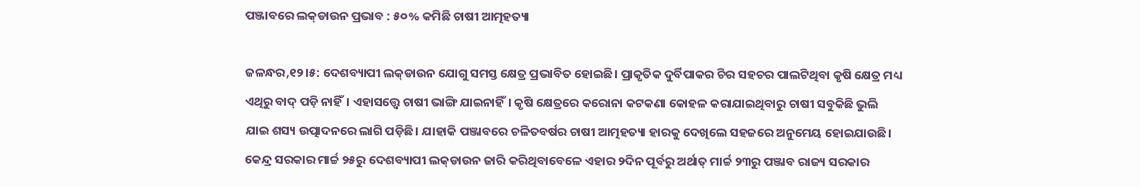ପଞ୍ଜାବରେ ଲକ୍‌ଡାଉନ ପ୍ରଭାବ : ୫୦% କମିଛି ଚାଷୀ ଆତ୍ମହତ୍ୟା

ଜଳନ୍ଧର,୧୨।୫: ଦେଶବ୍ୟାପୀ ଲକ୍‌ଡାଉନ ଯୋଗୁ ସମସ୍ତ କ୍ଷେତ୍ର ପ୍ରଭାବିତ ହୋଇଛି। ପ୍ରାକୃତିକ ଦୁର୍ବିପାକର ଚିର ସହଚର ପାଲଟିଥିବା କୃଷି କ୍ଷେତ୍ର ମଧ୍ୟ ଏଥିରୁ ବାଦ୍‌ ପଡ଼ି ନାହିଁ। ଏହାସତ୍ତ୍ୱେ ଚାଷୀ ଭାଙ୍ଗି ଯାଇନାହିଁ। କୃଷି କ୍ଷେତ୍ରରେ କରୋନା କଟକଣା କୋହଳ କରାଯାଇଥିବାରୁ ଚାଷୀ ସବୁକିଛି ଭୁଲି ଯାଇ ଶସ୍ୟ ଉତ୍ପାଦନରେ ଲାଗି ପଡ଼ିଛି। ଯାହାକି ପଞ୍ଜାବରେ ଚଳିତବର୍ଷର ଚାଷୀ ଆତ୍ମହତ୍ୟା ହାରକୁ ଦେଖିଲେ ସହଜରେ ଅନୁମେୟ ହୋଇଯାଉଛି। କେନ୍ଦ୍ର ସରକାର ମାର୍ଚ୍ଚ ୨୫ରୁ ଦେଶବ୍ୟାପୀ ଲକ୍‌ଡାଉନ ଜାରି କରିଥିବାବେଳେ ଏହାର ୨ଦିନ ପୂର୍ବରୁ ଅର୍ଥାତ୍‌ ମାର୍ଚ୍ଚ ୨୩ରୁ ପଞ୍ଜାବ ରାଜ୍ୟ ସରକାର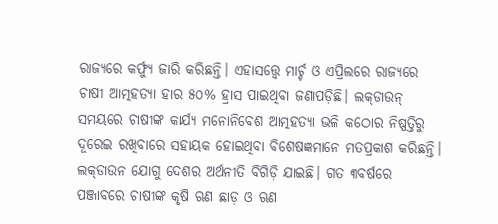ରାଜ୍ୟରେ କର୍ଫ୍ୟୁ ଜାରି କରିଛନ୍ତି। ଏହାସତ୍ତ୍ୱେ ମାର୍ଚ୍ଚ ଓ ଏପ୍ରିଲରେ ରାଜ୍ୟରେ ଚାଷୀ ଆତ୍ମହତ୍ୟା ହାର ୫୦% ହ୍ରାସ ପାଇଥିବା ଜଣାପଡ଼ିଛି। ଲକ୍‌ଡାଉନ୍‌ ସମୟରେ ଚାଷୀଙ୍କ କାର୍ଯ୍ୟ ମନୋନିବେଶ ଆତ୍ମହତ୍ୟା ଭଳି କଠୋର ନିଷ୍ପତ୍ତିରୁ ଦୂରେଇ ରଖିବାରେ ସହାୟକ ହୋଇଥିବା ବିଶେଷଜ୍ଞମାନେ ମତପ୍ରକାଶ କରିଛନ୍ତି।
ଲକ୍‌ଡାଉନ ଯୋଗୁ ଦେଶର ଅର୍ଥନୀତି ବିଗିଡ଼ି ଯାଇଛି। ଗତ ୩ବର୍ଷରେ ପଞ୍ଜାବରେ ଚାଷୀଙ୍କ କୃଷି ଋଣ ଛାଡ଼ ଓ ଋଣ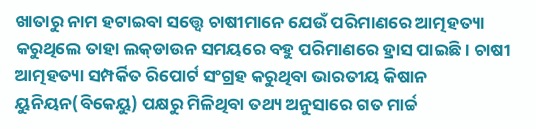ଖାତାରୁ ନାମ ହଟାଇବା ସତ୍ତ୍ୱେ ଚାଷୀମାନେ ଯେଉଁ ପରିମାଣରେ ଆତ୍ମହତ୍ୟା କରୁଥିଲେ ତାହା ଲକ୍‌ଡାଉନ ସମୟରେ ବହୁ ପରିମାଣରେ ହ୍ରାସ ପାଇଛି। ଚାଷୀ ଆତ୍ମହତ୍ୟା ସମ୍ପର୍କିତ ରିପୋର୍ଟ ସଂଗ୍ରହ କରୁଥିବା ଭାରତୀୟ କିଷାନ ୟୁନିୟନ(ବିକେୟୁ) ପକ୍ଷରୁ ମିଳିଥିବା ତଥ୍ୟ ଅନୁସାରେ ଗତ ମାର୍ଚ୍ଚ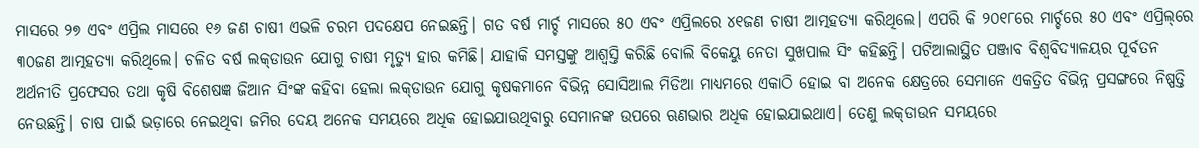ମାସରେ ୨୭ ଏବଂ ଏପ୍ରିଲ ମାସରେ ୧୬ ଜଣ ଚାଷୀ ଏଭଳି ଚରମ ପଦକ୍ଷେପ ନେଇଛନ୍ତି। ଗତ ବର୍ଷ ମାର୍ଚ୍ଚ ମାସରେ ୫୦ ଏବଂ ଏପ୍ରିଲରେ ୪୧ଜଣ ଚାଷୀ ଆତ୍ମହତ୍ୟା କରିଥିଲେ। ଏପରି କି ୨୦୧୮ରେ ମାର୍ଚ୍ଚରେ ୫୦ ଏବଂ ଏପ୍ରିଲ୍‌ରେ ୩୦ଜଣ ଆତ୍ମହତ୍ୟା କରିଥିଲେ। ଚଳିତ ବର୍ଷ ଲକ୍‌ଡାଉନ ଯୋଗୁ ଚାଷୀ ମୃତ୍ୟୁ ହାର କମିଛି। ଯାହାକି ସମସ୍ତଙ୍କୁ ଆଶ୍ୱସ୍ତି କରିଛି ବୋଲି ବିକେୟୁ ନେତା ସୁଖପାଲ ସିଂ କହିଛନ୍ତି। ପଟିଆଲାସ୍ଥିତ ପଞ୍ଜାବ ବିଶ୍ୱବିଦ୍ୟାଳୟର ପୂର୍ବତନ ଅର୍ଥନୀତି ପ୍ରଫେସର ତଥା କୃଷି ବିଶେଷଜ୍ଞ ଜିଆନ ସିଂଙ୍କ କହିବା ହେଲା ଲକ୍‌ଡାଉନ ଯୋଗୁ କୃଷକମାନେ ବିଭିନ୍ନ ସୋସିଆଲ ମିଡିଆ ମାଧ୍ୟମରେ ଏକାଠି ହୋଇ ବା ଅନେକ କ୍ଷେତ୍ରରେ ସେମାନେ ଏକତ୍ରିତ ବିଭିନ୍ନ ପ୍ରସଙ୍ଗରେ ନିଷ୍ପତ୍ତି ନେଉଛନ୍ତି। ଚାଷ ପାଇଁ ଭଡ଼ାରେ ନେଇଥିବା ଜମିର ଦେୟ ଅନେକ ସମୟରେ ଅଧିକ ହୋଇଯାଉଥିବାରୁ ସେମାନଙ୍କ ଉପରେ ଋଣଭାର ଅଧିକ ହୋଇଯାଇଥାଏ। ତେଣୁ ଲକ୍‌ଡାଉନ ସମୟରେ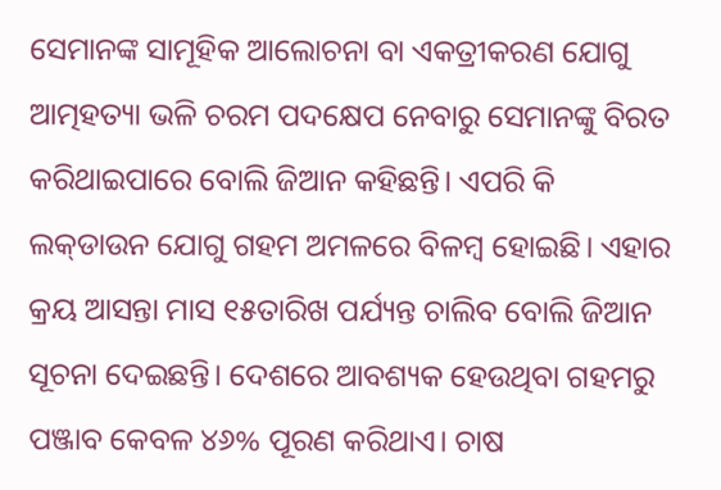ସେମାନଙ୍କ ସାମୂହିକ ଆଲୋଚନା ବା ଏକତ୍ରୀକରଣ ଯୋଗୁ ଆତ୍ମହତ୍ୟା ଭଳି ଚରମ ପଦକ୍ଷେପ ନେବାରୁ ସେମାନଙ୍କୁ ବିରତ କରିଥାଇପାରେ ବୋଲି ଜିଆନ କହିଛନ୍ତି। ଏପରି କି ଲକ୍‌ଡାଉନ ଯୋଗୁ ଗହମ ଅମଳରେ ବିଳମ୍ବ ହୋଇଛି। ଏହାର କ୍ରୟ ଆସନ୍ତା ମାସ ୧୫ତାରିଖ ପର୍ଯ୍ୟନ୍ତ ଚାଲିବ ବୋଲି ଜିଆନ ସୂଚନା ଦେଇଛନ୍ତି। ଦେଶରେ ଆବଶ୍ୟକ ହେଉଥିବା ଗହମରୁ ପଞ୍ଜାବ କେବଳ ୪୬% ପୂରଣ କରିଥାଏ। ଚାଷ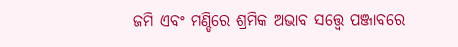ଜମି ଏବଂ ମଣ୍ଡିରେ ଶ୍ରମିକ ଅଭାବ ସତ୍ତ୍ୱେ ପଞ୍ଜାବରେ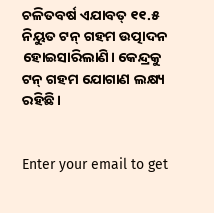ଚଳିତବର୍ଷ ଏଯାବତ୍‌ ୧୧.୫ ନିୟୁତ ଟନ୍‌ ଗହମ ଉତ୍ପାଦନ ହୋଇସାରିଲାଣି। କେନ୍ଦ୍ରକୁ ଟନ୍‌ ଗହମ ଯୋଗାଣ ଲକ୍ଷ୍ୟ ରହିଛି।


Enter your email to get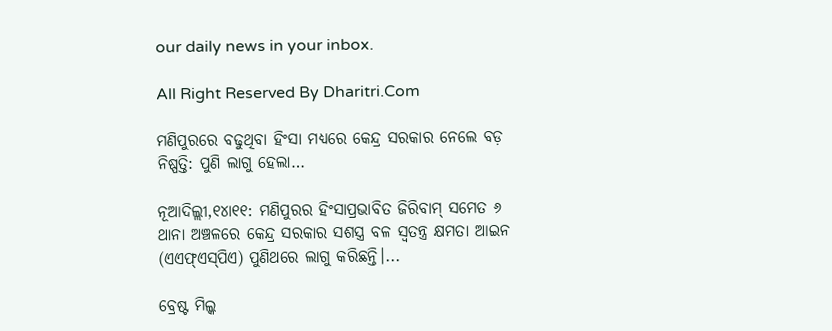our daily news in your inbox.

All Right Reserved By Dharitri.Com

ମଣିପୁରରେ ବଢୁଥିବା ହିଂସା ମଧ୍ୟରେ କେନ୍ଦ୍ର ସରକାର ନେଲେ ବଡ଼ ନିଷ୍ପତ୍ତି: ପୁଣି ଲାଗୁ ହେଲା…

ନୂଆଦିଲ୍ଲୀ,୧୪ା୧୧: ମଣିପୁରର ହିଂସାପ୍ରଭାବିତ ଜିରିବାମ୍‌ ସମେତ ୬ ଥାନା ଅଞ୍ଚଳରେ କେନ୍ଦ୍ର ସରକାର ସଶସ୍ତ୍ର ବଳ ସ୍ବତନ୍ତ୍ର କ୍ଷମତା ଆଇନ (ଏଏଫ୍‌ଏସ୍‌ପିଏ) ପୁଣିଥରେ ଲାଗୁ କରିଛନ୍ତି।...

ବ୍ରେଷ୍ଟ ମିଲ୍କ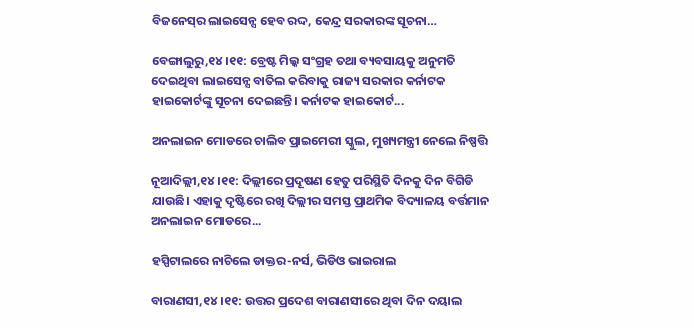ବିଜନେସ୍‌ର ଲାଇସେନ୍ସ ହେବ ରଦ୍ଦ, କେନ୍ଦ୍ର ସରକାରଙ୍କ ସୂଚନା…

ବେଙ୍ଗାଲୁରୁ,୧୪।୧୧: ବ୍ରେଷ୍ଟ ମିଲ୍କ ସଂଗ୍ରହ ତଥା ବ୍ୟବସାୟକୁ ଅନୁମତି ଦେଇଥିବା ଲାଇସେନ୍ସ ବାତିଲ କରିବାକୁ ରାଜ୍ୟ ସରକାର କର୍ନାଟକ ହାଇକୋର୍ଟଙ୍କୁ ସୂଚନା ଦେଇଛନ୍ତି। କର୍ନାଟକ ହାଇକୋର୍ଟ...

ଅନଲାଇନ ମୋଡରେ ଚାଲିବ ପ୍ରାଇମେରୀ ସ୍କୁଲ, ମୁଖ୍ୟମନ୍ତ୍ରୀ ନେଲେ ନିଷ୍ପତ୍ତି

ନୂଆଦିଲ୍ଲୀ,୧୪।୧୧: ଦିଲ୍ଲୀରେ ପ୍ରଦୂଷଣ ହେତୁ ପରିସ୍ଥିତି ଦିନକୁ ଦିନ ବିଗିଡି ଯାଉଛି। ଏହାକୁ ଦୃଷ୍ଟିରେ ରଖି ଦିଲ୍ଲୀର ସମସ୍ତ ପ୍ରାଥମିକ ବିଦ୍ୟାଳୟ ବର୍ତ୍ତମାନ ଅନଲାଇନ ମୋଡରେ...

ହସ୍ପିଟାଲରେ ନାଚିଲେ ଡାକ୍ତର-ନର୍ସ, ଭିଡିଓ ଭାଇରାଲ

ବାରାଣସୀ,୧୪।୧୧: ଉତ୍ତର ପ୍ରଦେଶ ବାରାଣସୀରେ ଥିବା ଦିନ ଦୟାଲ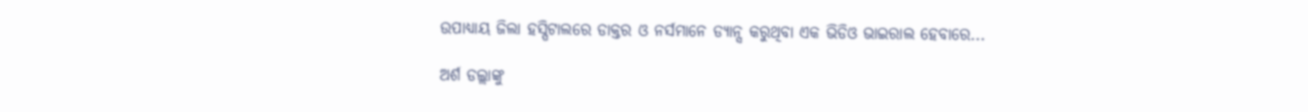ଉପାଧ୍ୟାୟ ଜିଲା ହସ୍ପିଟାଲରେ ଡାକ୍ତର ଓ ନର୍ସମାନେ ଡ୍ୟାନ୍ସ କରୁଥିବା ଏକ ଭିଡିଓ ଭାଇରାଲ ହେବାରେ...

ଅର୍ଶ ଡଲ୍ଲାଙ୍କୁ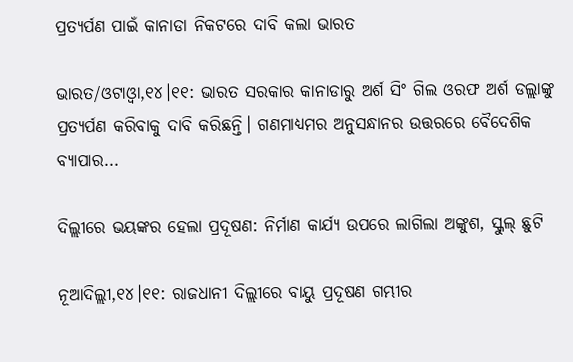ପ୍ରତ୍ୟର୍ପଣ ପାଇଁ କାନାଡା ନିକଟରେ ଦାବି କଲା ଭାରତ

ଭାରତ/ଓଟାଓ୍ବା,୧୪।୧୧: ଭାରତ ସରକାର କାନାଡାରୁ ଅର୍ଶ ସିଂ ଗିଲ ଓରଫ ଅର୍ଶ ଡଲ୍ଲାଙ୍କୁ ପ୍ରତ୍ୟର୍ପଣ କରିବାକୁ ଦାବି କରିଛନ୍ତି। ଗଣମାଧ୍ୟମର ଅନୁସନ୍ଧାନର ଉତ୍ତରରେ ବୈଦେଶିକ ବ୍ୟାପାର...

ଦିଲ୍ଲୀରେ ଭୟଙ୍କର ହେଲା ପ୍ରଦୂଷଣ: ନିର୍ମାଣ କାର୍ଯ୍ୟ ଉପରେ ଲାଗିଲା ଅଙ୍କୁଶ, ସ୍କୁଲ୍ ଛୁଟି

ନୂଆଦିଲ୍ଲୀ,୧୪।୧୧: ରାଜଧାନୀ ଦିଲ୍ଲୀରେ ବାୟୁ ପ୍ରଦୂଷଣ ଗମ୍ଭୀର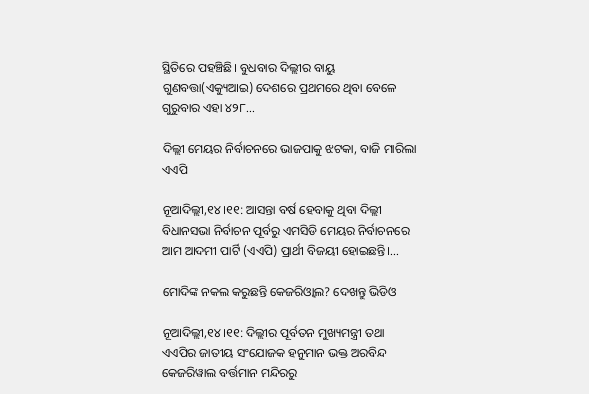ସ୍ଥିତିରେ ପହଞ୍ଚିଛି। ବୁଧବାର ଦିଲ୍ଲୀର ବାୟୁ ଗୁଣବତ୍ତା(ଏକ୍ୟୁଆଇ) ଦେଶରେ ପ୍ରଥମରେ ଥିବା ବେଳେ ଗୁରୁବାର ଏହା ୪୨୮...

ଦିଲ୍ଲୀ ମେୟର ନିର୍ବାଚନରେ ଭାଜପାକୁ ଝଟକା, ବାଜି ମାରିଲା ଏଏପି

ନୂଆଦିଲ୍ଲୀ,୧୪।୧୧: ଆସନ୍ତା ବର୍ଷ ହେବାକୁ ଥିବା ଦିଲ୍ଲୀ ବିଧାନସଭା ନିର୍ବାଚନ ପୂର୍ବରୁ ଏମସିଡି ମେୟର ନିର୍ବାଚନରେ ଆମ ଆଦମୀ ପାର୍ଟି (ଏଏପି) ପ୍ରାର୍ଥୀ ବିଜୟୀ ହୋଇଛନ୍ତି।...

ମୋଦିଙ୍କ ନକଲ କରୁଛନ୍ତି କେଜରିଓ୍ବାଲ? ଦେଖନ୍ତୁ ଭିଡିଓ

ନୂଆଦିଲ୍ଲୀ,୧୪।୧୧: ଦିଲ୍ଲୀର ପୂର୍ବତନ ମୁଖ୍ୟମନ୍ତ୍ରୀ ତଥା ଏଏପିର ଜାତୀୟ ସଂଯୋଜକ ହନୁମାନ ଭକ୍ତ ଅରବିନ୍ଦ କେଜରିୱାଲ ବର୍ତ୍ତମାନ ମନ୍ଦିରରୁ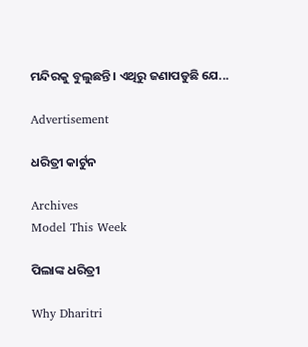ମନ୍ଦିରକୁ ବୁଲୁଛନ୍ତି। ଏଥିରୁ ଜଣାପଡୁଛି ଯେ...

Advertisement

ଧରିତ୍ରୀ କାର୍ଟୁନ

Archives
Model This Week

ପିଲାଙ୍କ ଧରିତ୍ରୀ

Why Dharitri